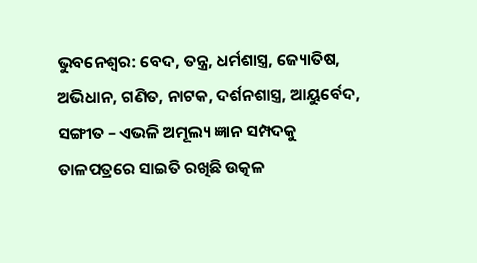ଭୁବନେଶ୍ବର: ବେଦ, ତନ୍ତ୍ର, ଧର୍ମଶାସ୍ତ୍ର, ଜ୍ୟୋତିଷ, ଅଭିଧାନ, ଗଣିତ, ନାଟକ, ଦର୍ଶନଶାସ୍ତ୍ର, ଆୟୁର୍ବେଦ, ସଙ୍ଗୀତ – ଏଭଳି ଅମୂଲ୍ୟ ଜ୍ଞାନ ସମ୍ପଦକୁ ତାଳପତ୍ରରେ ସାଇତି ରଖିଛି ଉତ୍କଳ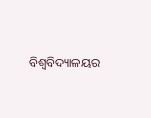ବିଶ୍ବବିଦ୍ୟାଳୟର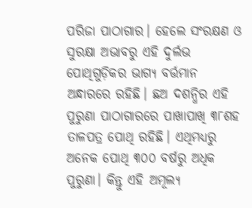ପରିଜା ପାଠାଗାର। ହେଲେ ସଂରକ୍ଷଣ ଓ ସୁରକ୍ଷା ଅଭାବରୁ ଏହି ଦୁର୍ଲଭ ପୋଥିଗୁଡ଼ିକର ଭାଗ୍ୟ ବର୍ତ୍ତମାନ ଅନ୍ଧାରରେ ରହିଛି। ଛଅ ଦଶନ୍ଧିର ଏହି ପୁରୁଣା ପାଠାଗାରରେ ପାଖାପାଖି ୩୮ଶହ ତାଳପତ୍ର ପୋଥି ରହିଛି। ଏଥିମଧ୍ୟରୁ ଅନେକ ପୋଥି ୩୦୦ ବର୍ଷରୁ ଅଧିକ ପୁରୁଣା। କିନ୍ତୁ ଏହି ଅମୂଲ୍ୟ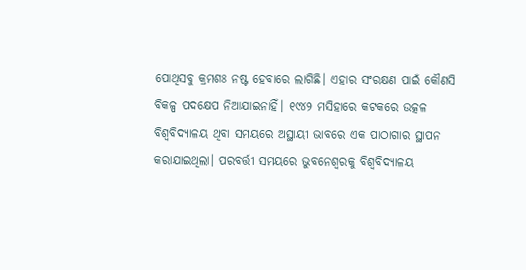ପୋଥିସବୁ କ୍ରମଶଃ ନଷ୍ଟ ହେବାରେ ଲାଗିଛି। ଏହାର ସଂରକ୍ଷଣ ପାଇଁ କୌଣସି ବିକଳ୍ପ ପଦକ୍ଷେପ ନିଆଯାଇନାହିଁ। ୧୯୪୨ ମସିହାରେ କଟକରେ ଉତ୍କଳ ବିଶ୍ବବିଦ୍ୟାଳୟ ଥିବା ସମୟରେ ଅସ୍ଥାୟୀ ଭାବରେ ଏକ ପାଠାଗାର ସ୍ଥାପନ କରାଯାଇଥିଲା। ପରବର୍ତ୍ତୀ ସମୟରେ ଭୁବନେଶ୍ବରକୁ ବିଶ୍ବବିଦ୍ୟାଳୟ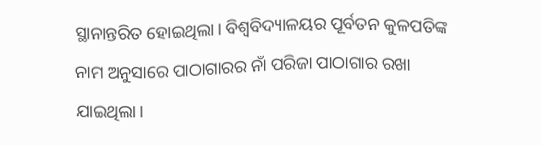ସ୍ଥାନାନ୍ତରିତ ହୋଇଥିଲା। ବିଶ୍ବବିଦ୍ୟାଳୟର ପୂର୍ବତନ କୁଳପତିଙ୍କ ନାମ ଅନୁସାରେ ପାଠାଗାରର ନାଁ ପରିଜା ପାଠାଗାର ରଖା ଯାଇଥିଲା।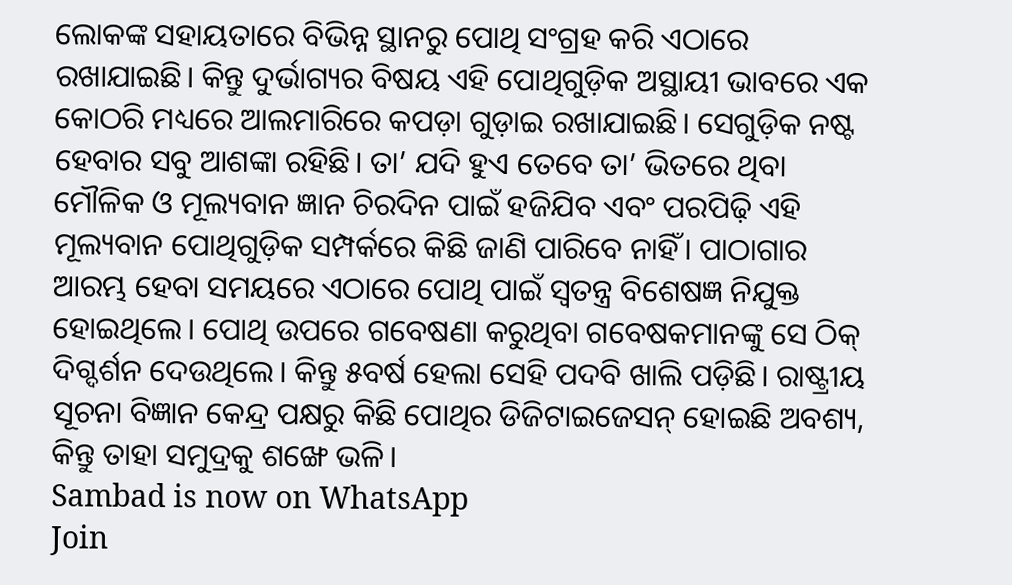ଲୋକଙ୍କ ସହାୟତାରେ ବିଭିନ୍ନ ସ୍ଥାନରୁ ପୋଥି ସଂଗ୍ରହ କରି ଏଠାରେ ରଖାଯାଇଛି। କିନ୍ତୁ ଦୁର୍ଭାଗ୍ୟର ବିଷୟ ଏହି ପୋଥିଗୁଡ଼ିକ ଅସ୍ଥାୟୀ ଭାବରେ ଏକ କୋଠରି ମଧ୍ୟରେ ଆଲମାରିରେ କପଡ଼ା ଗୁଡ଼ାଇ ରଖାଯାଇଛି। ସେଗୁଡ଼ିକ ନଷ୍ଟ ହେବାର ସବୁ ଆଶଙ୍କା ରହିଛି। ତା’ ଯଦି ହୁଏ ତେବେ ତା’ ଭିତରେ ଥିବା ମୌଳିକ ଓ ମୂଲ୍ୟବାନ ଜ୍ଞାନ ଚିରଦିନ ପାଇଁ ହଜିଯିବ ଏବଂ ପରପିଢ଼ି ଏହି ମୂଲ୍ୟବାନ ପୋଥିଗୁଡ଼ିକ ସମ୍ପର୍କରେ କିଛି ଜାଣି ପାରିବେ ନାହିଁ। ପାଠାଗାର ଆରମ୍ଭ ହେବା ସମୟରେ ଏଠାରେ ପୋଥି ପାଇଁ ସ୍ବତନ୍ତ୍ର ବିଶେଷଜ୍ଞ ନିଯୁକ୍ତ ହୋଇଥିଲେ। ପୋଥି ଉପରେ ଗବେଷଣା କରୁଥିବା ଗବେଷକମାନଙ୍କୁ ସେ ଠିକ୍ ଦିଗ୍ଦର୍ଶନ ଦେଉଥିଲେ। କିନ୍ତୁ ୫ବର୍ଷ ହେଲା ସେହି ପଦବି ଖାଲି ପଡ଼ିଛି। ରାଷ୍ଟ୍ରୀୟ ସୂଚନା ବିଜ୍ଞାନ କେନ୍ଦ୍ର ପକ୍ଷରୁ କିଛି ପୋଥିର ଡିଜିଟାଇଜେସନ୍ ହୋଇଛି ଅବଶ୍ୟ, କିନ୍ତୁ ତାହା ସମୁଦ୍ରକୁ ଶଙ୍ଖେ ଭଳି।
Sambad is now on WhatsApp
Join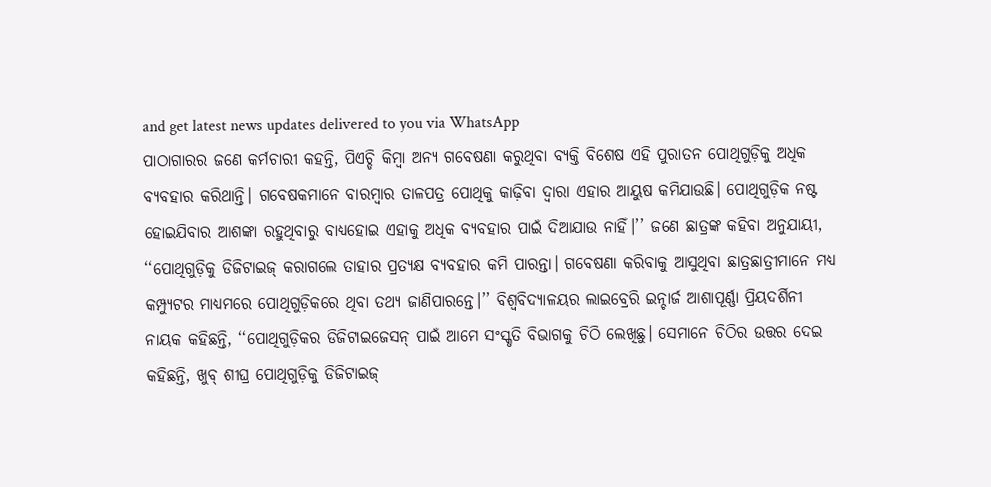and get latest news updates delivered to you via WhatsApp
ପାଠାଗାରର ଜଣେ କର୍ମଚାରୀ କହନ୍ତି, ପିଏଚ୍ଡି କିମ୍ବା ଅନ୍ୟ ଗବେଷଣା କରୁଥିବା ବ୍ୟକ୍ତି ବିଶେଷ ଏହି ପୁରାତନ ପୋଥିଗୁଡ଼ିକୁ ଅଧିକ ବ୍ୟବହାର କରିଥାନ୍ତି। ଗବେଷକମାନେ ବାରମ୍ବାର ତାଳପତ୍ର ପୋଥିକୁ କାଢ଼ିବା ଦ୍ବାରା ଏହାର ଆୟୁଷ କମିଯାଉଛି। ପୋଥିଗୁଡ଼ିକ ନଷ୍ଟ ହୋଇଯିବାର ଆଶଙ୍କା ରହୁଥିବାରୁ ବାଧ୍ୟହୋଇ ଏହାକୁ ଅଧିକ ବ୍ୟବହାର ପାଇଁ ଦିଆଯାଉ ନାହିଁ।’’ ଜଣେ ଛାତ୍ରଙ୍କ କହିବା ଅନୁଯାୟୀ, ‘‘ପୋଥିଗୁଡ଼ିକୁ ଡିଜିଟାଇଜ୍ କରାଗଲେ ତାହାର ପ୍ରତ୍ୟକ୍ଷ ବ୍ୟବହାର କମି ପାରନ୍ତା। ଗବେଷଣା କରିବାକୁ ଆସୁଥିବା ଛାତ୍ରଛାତ୍ରୀମାନେ ମଧ୍ୟ କମ୍ପ୍ୟୁଟର ମାଧ୍ୟମରେ ପୋଥିଗୁଡ଼ିକରେ ଥିବା ତଥ୍ୟ ଜାଣିପାରନ୍ତେ।’’ ବିଶ୍ବବିଦ୍ୟାଳୟର ଲାଇବ୍ରେରି ଇନ୍ଚାର୍ଜ ଆଶାପୂର୍ଣ୍ଣା ପ୍ରିୟଦର୍ଶିନୀ ନାୟକ କହିଛନ୍ତି, ‘‘ପୋଥିଗୁଡ଼ିକର ଡିଜିଟାଇଜେସନ୍ ପାଇଁ ଆମେ ସଂସ୍କୃତି ବିଭାଗକୁ ଚିଠି ଲେଖିଛୁ। ସେମାନେ ଚିଠିର ଉତ୍ତର ଦେଇ କହିଛନ୍ତି, ଖୁବ୍ ଶୀଘ୍ର ପୋଥିଗୁଡ଼ିକୁ ଡିଜିଟାଇଜ୍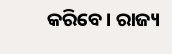କରିବେ। ରାଜ୍ୟ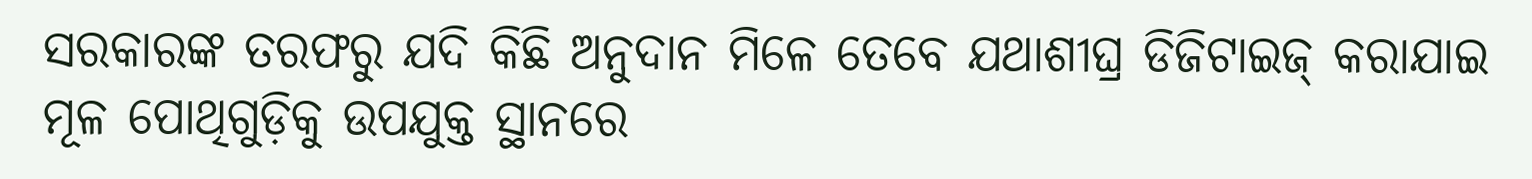ସରକାରଙ୍କ ତରଫରୁ ଯଦି କିଛି ଅନୁଦାନ ମିଳେ ତେବେ ଯଥାଶୀଘ୍ର ଡିଜିଟାଇଜ୍ କରାଯାଇ ମୂଳ ପୋଥିଗୁଡ଼ିକୁ ଉପଯୁକ୍ତ ସ୍ଥାନରେ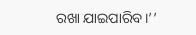ରଖା ଯାଇପାରିବ।’’